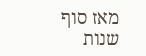מאז סוף שנות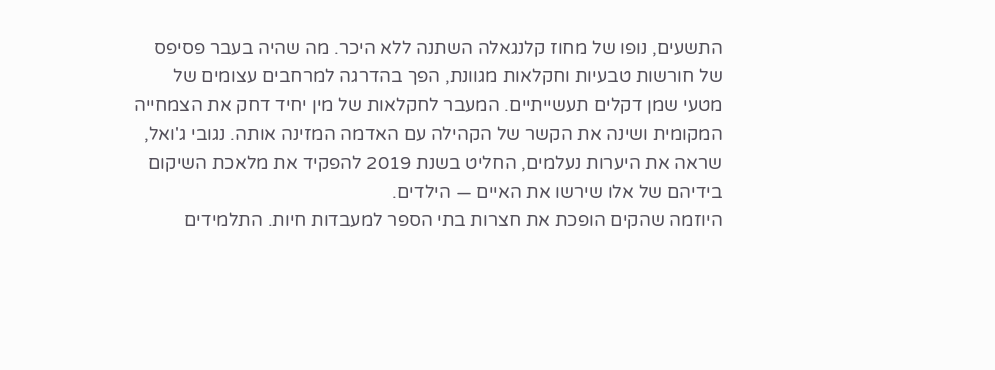התשעים, נופו של מחוז קלנגאלה השתנה ללא היכר. מה שהיה בעבר פסיפס של חורשות טבעיות וחקלאות מגוונת, הפך בהדרגה למרחבים עצומים של מטעי שמן דקלים תעשייתיים. המעבר לחקלאות של מין יחיד דחק את הצמחייה המקומית ושינה את הקשר של הקהילה עם האדמה המזינה אותה. נגובי ג'ואל, שראה את היערות נעלמים, החליט בשנת 2019 להפקיד את מלאכת השיקום בידיהם של אלו שירשו את האיים — הילדים.
היוזמה שהקים הופכת את חצרות בתי הספר למעבדות חיות. התלמידים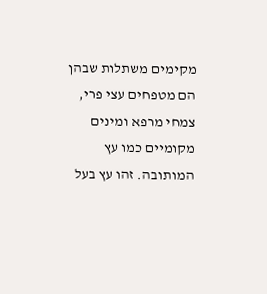מקימים משתלות שבהן הם מטפחים עצי פרי, צמחי מרפא ומינים מקומיים כמו עץ המותובה. זהו עץ בעל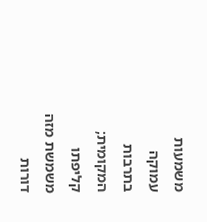משמעות עמוקה בתרבות המקומית; קליפתו משמשת מזה דורות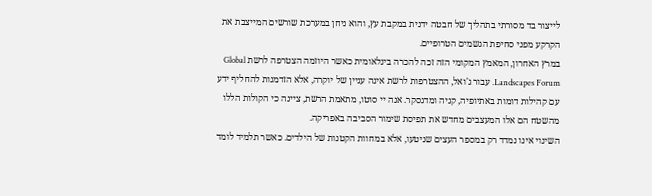לייצור בד מסורתי בתהליך של חבטה ידנית במקבת עץ, והוא ניחן במערכת שורשים המייצבת את הקרקע מפני סחיפת הגשמים הטרופיים.
במרץ האחרון, המאמץ המקומי הזה זכה להכרה בינלאומית כאשר היוזמה הצטרפה לרשת Global Landscapes Forum. עבור ג'ואל, ההצטרפות לרשת אינה עניין של יוקרה, אלא הזדמנות להחליף ידע עם קהילות דומות באתיופיה, קניה ומדגסקר. אנה יי סוטו, מתאמת הרשת, ציינה כי הקולות הללו מהשטח הם אלו המעצבים מחדש את תפיסת שימור הסביבה באפריקה.
השינוי אינו נמדד רק במספר העצים שניטעו, אלא במחוות הקטנות של הילדים. כאשר תלמיד לומד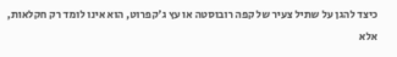כיצד להגן על שתיל צעיר של קפה רובוסטה או עץ ג'קפרוט, הוא אינו לומד רק חקלאות, אלא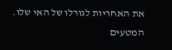את האחריות לגורלו של האי שלו. המטעים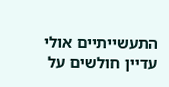התעשייתיים אולי עדיין חולשים על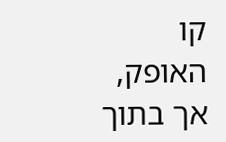קו האופק, אך בתוך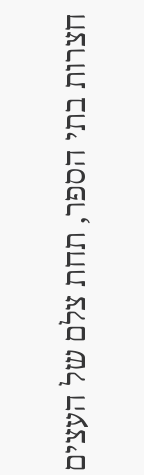חצרות בתי הספר, תחת צלם של העצים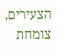הצעירים, צומחת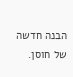הבנה חדשה של חוסן.